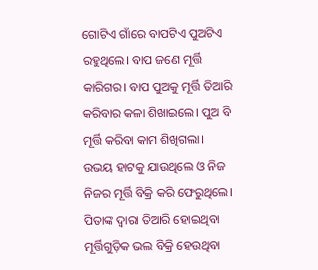ଗୋଟିଏ ଗାଁରେ ବାପଟିଏ ପୁଅଟିଏ ରହୁଥିଲେ। ବାପ ଜଣେ ମୂର୍ତ୍ତି କାରିଗର। ବାପ ପୁଅକୁ ମୂର୍ତ୍ତି ତିଆରି କରିବାର କଳା ଶିଖାଇଲେ। ପୁଅ ବି ମୂର୍ତ୍ତି କରିବା କାମ ଶିଖିଗଲା। ଉଭୟ ହାଟକୁ ଯାଉଥିଲେ ଓ ନିଜ ନିଜର ମୂର୍ତ୍ତି ବିକ୍ରି କରି ଫେରୁଥିଲେ। ପିତାଙ୍କ ଦ୍ବାରା ତିଆରି ହୋଇଥିବା ମୂର୍ତ୍ତିଗୁଡ଼ିକ ଭଲ ବିକ୍ରି ହେଉଥିବା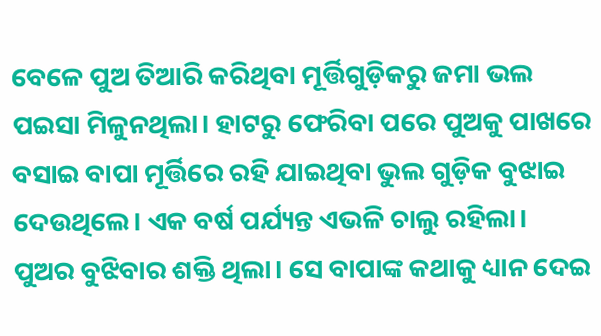ବେଳେ ପୁଅ ତିଆରି କରିଥିବା ମୂର୍ତ୍ତିଗୁଡ଼ିକରୁ ଜମା ଭଲ ପଇସା ମିଳୁନଥିଲା। ହାଟରୁ ଫେରିବା ପରେ ପୁଅକୁ ପାଖରେ ବସାଇ ବାପା ମୂର୍ତ୍ତିରେ ରହି ଯାଇଥିବା ଭୁଲ ଗୁଡ଼ିକ ବୁଝାଇ ଦେଉଥିଲେ। ଏକ ବର୍ଷ ପର୍ଯ୍ୟନ୍ତ ଏଭଳି ଚାଲୁ ରହିଲା। ପୁଅର ବୁଝିବାର ଶକ୍ତି ଥିଲା। ସେ ବାପାଙ୍କ କଥାକୁ ଧ୍ୟାନ ଦେଇ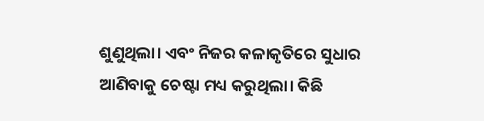ଶୁଣୁଥିଲା। ଏବଂ ନିଜର କଳାକୃତିରେ ସୁଧାର ଆଣିବାକୁ ଚେଷ୍ଟା ମଧ୍ୟ କରୁଥିଲା। କିଛି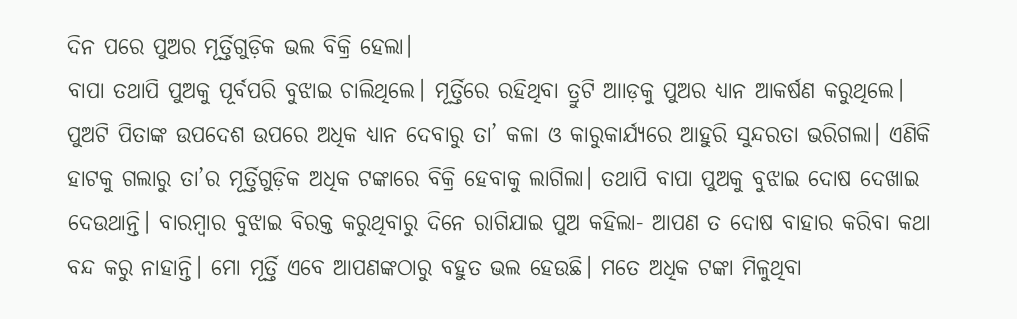ଦିନ ପରେ ପୁଅର ମୂର୍ତ୍ତିଗୁଡ଼ିକ ଭଲ ବିକ୍ରି ହେଲା।
ବାପା ତଥାପି ପୁଅକୁ ପୂର୍ବପରି ବୁଝାଇ ଚାଲିଥିଲେ। ମୂର୍ତ୍ତିରେ ରହିଥିବା ତ୍ରୁଟି ଆାଡ଼କୁ ପୁଅର ଧ୍ୟାନ ଆକର୍ଷଣ କରୁଥିଲେ। ପୁଅଟି ପିତାଙ୍କ ଉପଦେଶ ଉପରେ ଅଧିକ ଧ୍ୟାନ ଦେବାରୁ ତା’ କଳା ଓ କାରୁକାର୍ଯ୍ୟରେ ଆହୁରି ସୁନ୍ଦରତା ଭରିଗଲା। ଏଣିକି ହାଟକୁ ଗଲାରୁ ତା’ର ମୂର୍ତ୍ତିଗୁଡ଼ିକ ଅଧିକ ଟଙ୍କାରେ ବିକ୍ରି ହେବାକୁ ଲାଗିଲା। ତଥାପି ବାପା ପୁଅକୁ ବୁଝାଇ ଦୋଷ ଦେଖାଇ ଦେଉଥାନ୍ତି। ବାରମ୍ବାର ବୁଝାଇ ବିରକ୍ତ କରୁଥିବାରୁ ଦିନେ ରାଗିଯାଇ ପୁଅ କହିଲା- ଆପଣ ତ ଦୋଷ ବାହାର କରିବା କଥା ବନ୍ଦ କରୁ ନାହାନ୍ତି। ମୋ ମୂର୍ତ୍ତି ଏବେ ଆପଣଙ୍କଠାରୁ ବହୁତ ଭଲ ହେଉଛି। ମତେ ଅଧିକ ଟଙ୍କା ମିଳୁଥିବା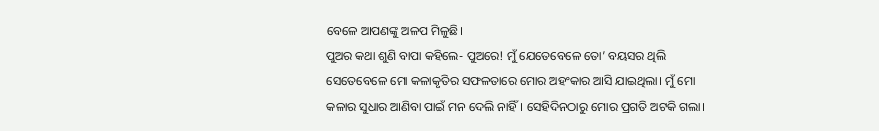ବେଳେ ଆପଣଙ୍କୁ ଅଳପ ମିଳୁଛି।
ପୁଅର କଥା ଶୁଣି ବାପା କହିଲେ- ପୁଅରେ! ମୁଁ ଯେତେବେଳେ ତୋ’ ବୟସର ଥିଲି ସେତେବେଳେ ମୋ କଳାକୃତିର ସଫଳତାରେ ମୋର ଅହଂକାର ଆସି ଯାଇଥିଲା। ମୁଁ ମୋ କଳାର ସୁଧାର ଆଣିବା ପାଇଁ ମନ ଦେଲି ନାହିଁ। ସେହିଦିନଠାରୁ ମୋର ପ୍ରଗତି ଅଟକି ଗଲା।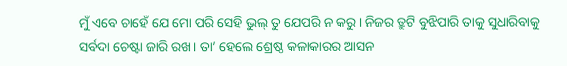ମୁଁ ଏବେ ଚାହେଁ ଯେ ମୋ ପରି ସେହି ଭୁଲ୍ ତୁ ଯେପରି ନ କରୁ। ନିଜର ତ୍ରୁଟି ବୁଝିପାରି ତାକୁ ସୁଧାରିବାକୁ ସର୍ବଦା ଚେଷ୍ଟା ଜାରି ରଖ। ତା’ ହେଲେ ଶ୍ରେଷ୍ଠ କଳାକାରର ଆସନ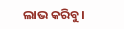ଲାଭ କରିବୁ।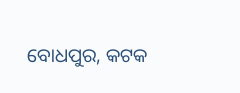ବୋଧପୁର, କଟକ